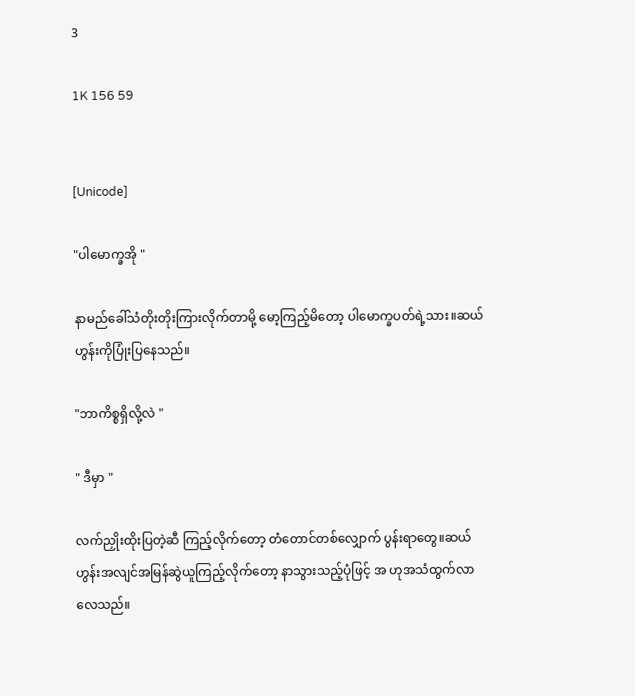3

1K 156 59


[Unicode]

"ပါမောက္ခအို "

နာမည်ခေါ်သံတိုးတိုးကြားလိုက်တာမို့ မော့ကြည့်မိတော့ ပါမောက္ခပတ်ရဲ့သား။ဆယ်ဟွန်းကိုပြုံးပြနေသည်။

"ဘာကိစ္စရှိလို့လဲ "

" ဒီမှာ "

လက်ညှိုးထိုးပြတဲ့ဆီ ကြည့်လိုက်တော့ တံတောင်တစ်လျှောက် ပွန်းရာတွေ။ဆယ်ဟွန်းအလျင်အမြန်ဆွဲယူကြည့်လိုက်တော့ နာသွားသည့်ပုံဖြင့် အ ဟုအသံထွက်လာလေသည်။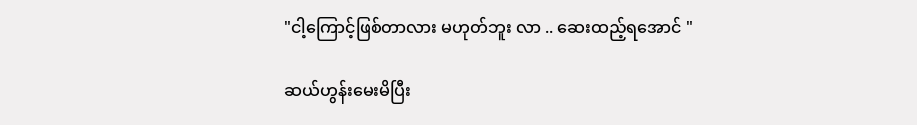"ငါ့ကြောင့်ဖြစ်တာလား မဟုတ်ဘူး လာ .. ဆေးထည့်ရအောင် "

ဆယ်ဟွန်းမေးမိပြီး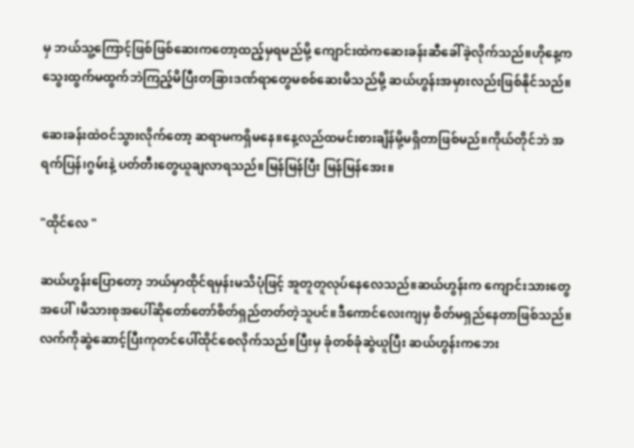မှ ဘယ်သူ့ကြောင့်ဖြစ်ဖြစ်ဆေးကတော့ထည့်မှရမည်မို့ ကျောင်းထဲကဆေးခန်းဆီခေါ်ခဲ့လိုက်သည်။ဟိုနေ့က သွေးထွက်မထွက်ဘဲကြည့်မိပြီးတခြားဒဏ်ရာတွေမစစ်ဆေးမိသည်မို့ ဆယ်ဟွန်းအမှားလည်းဖြစ်နိုင်သည်။

ဆေးခန်းထဲဝင်သွားလိုက်တော့ ဆရာမကရှိမနေ။နေ့လည်ထမင်းစားချိန်မို့မရှိတာဖြစ်မည်။ကိုယ်တိုင်ဘဲ အရက်ပြန်၊ဂွမ်းနဲ့ ပတ်တီးတွေယူချလာရသည်။မြန်မြန်ပြီး မြန်မြန်အေး။

"ထိုင်လေ "

ဆယ်ဟွန်းပြောတော့ ဘယ်မှာထိုင်ရမှန်းမသိပုံဖြင့် အူတူတူလုပ်နေလေသည်။ဆယ်ဟွန်းက ကျောင်းသားတွေအပေါ်၊မိသားစုအပေါ်ဆိုတော်တော်စိတ်ရှည်တတ်တဲ့သူပင်။ဒီကောင်လေးကျမှ စိတ်မရှည်နေတာဖြစ်သည်။လက်ကိုဆွဲဆောင့်ပြီးကုတင်ပေါ်ထိုင်စေလိုက်သည်။ပြီးမှ ခုံတစ်ခုံဆွဲယူပြီး ဆယ်ဟွန်းကဘေး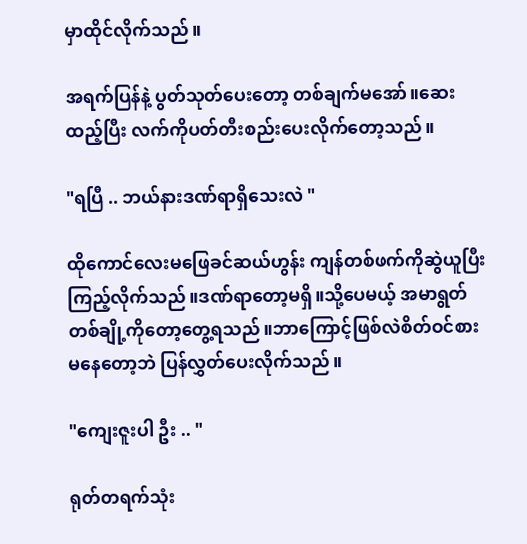မှာထိုင်လိုက်သည်။

အရက်ပြန်နဲ့ ပွတ်သုတ်ပေးတော့ တစ်ချက်မအော်။ဆေးထည့်ပြီး လက်ကိုပတ်တီးစည်းပေးလိုက်တော့သည်။

"ရပြီ .. ဘယ်နားဒဏ်ရာရှိသေးလဲ "

ထိုကောင်လေးမဖြေခင်ဆယ်ဟွန်း ကျန်တစ်ဖက်ကိုဆွဲယူပြီး ကြည့်လိုက်သည်။ဒဏ်ရာတော့မရှိ။သို့ပေမယ့် အမာရွတ်တစ်ချို့ကိုတော့တွေ့ရသည်။ဘာကြောင့်ဖြစ်လဲစိတ်ဝင်စားမနေတော့ဘဲ ပြန်လွှတ်ပေးလိုက်သည်။

"ကျေးဇူးပါ ဦး .. "

ရုတ်တရက်သုံး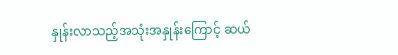နှုန်းလာသည့်အသုံးအနှုန်းကြောင့် ဆယ်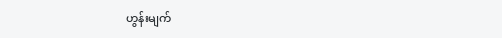ဟွန်းမျက်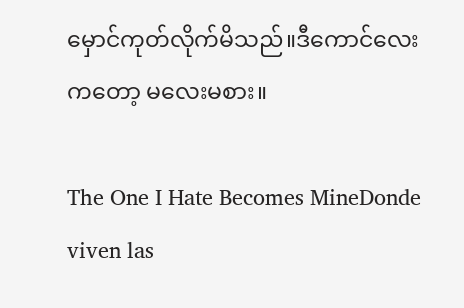မှောင်ကုတ်လိုက်မိသည်။ဒီကောင်လေးကတော့ မလေးမစား။

The One I Hate Becomes MineDonde viven las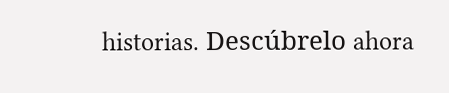historias. Descúbrelo ahora